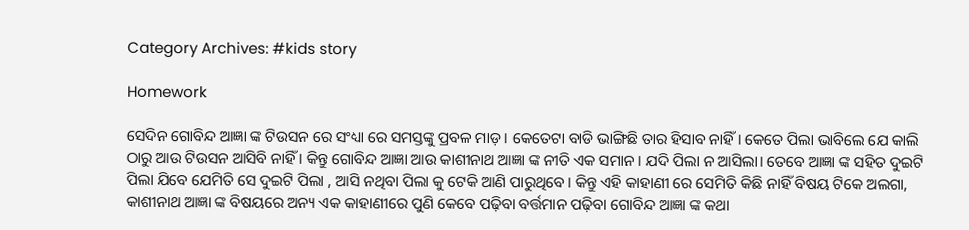Category Archives: #kids story

Homework

ସେଦିନ ଗୋବିନ୍ଦ ଆଜ୍ଞା ଙ୍କ ଟିଉସନ ରେ ସଂଧ୍ୟା ରେ ସମସ୍ତଙ୍କୁ ପ୍ରବଳ ମାଡ଼ । କେତେଟା ବାଡି ଭାଙ୍ଗିଛି ତାର ହିସାବ ନାହିଁ। କେତେ ପିଲା ଭାବିଲେ ଯେ କାଲି ଠାରୁ ଆଉ ଟିଉସନ ଆସିବି ନାହିଁ । କିନ୍ତୁ ଗୋବିନ୍ଦ ଆଜ୍ଞା ଆଉ କାଶୀନାଥ ଆଜ୍ଞା ଙ୍କ ନୀତି ଏକ ସମାନ। ଯଦି ପିଲା ନ ଆସିଲା। ତେବେ ଆଜ୍ଞା ଙ୍କ ସହିତ ଦୁଇଟି ପିଲା ଯିବେ ଯେମିତି ସେ ଦୁଇଟି ପିଲା , ଆସି ନଥିବା ପିଲା କୁ ଟେକି ଆଣି ପାରୁଥିବେ। କିନ୍ତୁ ଏହି କାହାଣୀ ରେ ସେମିତି କିଛି ନାହିଁ ବିଷୟ ଟିକେ ଅଲଗା, କାଶୀନାଥ ଆଜ୍ଞା ଙ୍କ ବିଷୟରେ ଅନ୍ୟ ଏକ କାହାଣୀରେ ପୁଣି କେବେ ପଢ଼ିବା ବର୍ତ୍ତମାନ ପଢ଼ିବା ଗୋବିନ୍ଦ ଆଜ୍ଞା ଙ୍କ କଥା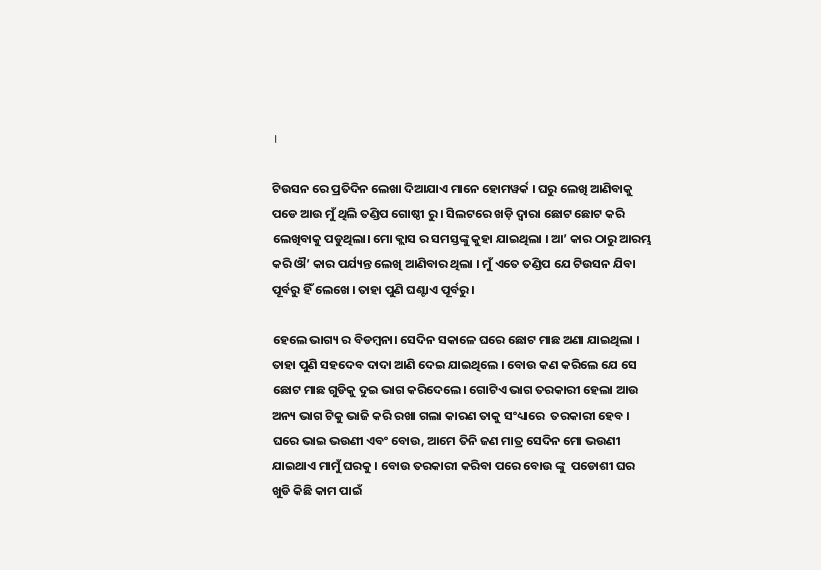।

ଟିଉସନ ରେ ପ୍ରତିଦିନ ଲେଖା ଦିଆଯାଏ ମାନେ ହୋମୱର୍କ । ଘରୁ ଲେଖି ଆଣିବାକୁ ପଡେ ଆଉ ମୁଁ ଥିଲି ତଣ୍ଡିପ ଗୋଷ୍ଠୀ ରୁ । ସିଲଟରେ ଖଡ଼ି ଦ୍ଵାରା ଛୋଟ ଛୋଟ କରି ଲେଖିବାକୁ ପଡୁଥିଲା। ମୋ କ୍ଲାସ ର ସମସ୍ତଙ୍କୁ କୁହା ଯାଇଥିଲା । ଆ’ କାର ଠାରୁ ଆରମ୍ଭ କରି ଔ’ କାର ପର୍ଯ୍ୟନ୍ତ ଲେଖି ଆଣିବାର ଥିଲା । ମୁଁ ଏତେ ତଣ୍ଡିପ ଯେ ଟିଉସନ ଯିବା ପୂର୍ବରୁ ହିଁ ଲେଖେ । ତାହା ପୁଣି ଘଣ୍ଟାଏ ପୂର୍ବରୁ ।

ହେଲେ ଭାଗ୍ୟ ର ବିଡମ୍ବନା। ସେଦିନ ସକାଳେ ଘରେ ଛୋଟ ମାଛ ଅଣା ଯାଇଥିଲା । ତାହା ପୁଣି ସହଦେବ ଦାଦା ଆଣି ଦେଇ ଯାଇଥିଲେ । ବୋଉ କଣ କରିଲେ ଯେ ସେ ଛୋଟ ମାଛ ଗୁଡିକୁ ଦୁଇ ଭାଗ କରିଦେଲେ। ଗୋଟିଏ ଭାଗ ତରକାରୀ ହେଲା ଆଉ ଅନ୍ୟ ଭାଗ ଟିକୁ ଭାଜି କରି ରଖା ଗଲା କାରଣ ତାକୁ ସଂଧ୍ୟାରେ  ତରକାରୀ ହେବ । ଘରେ ଭାଇ ଭଉଣୀ ଏବଂ ବୋଉ, ଆମେ ତିନି ଜଣ ମାତ୍ର ସେଦିନ ମୋ ଭଉଣୀ ଯାଇଥାଏ ମାମୁଁ ଘରକୁ । ବୋଉ ତରକାରୀ କରିବା ପରେ ବୋଉ ଙ୍କୁ  ପଡୋଶୀ ଘର ଖୁଡି କିଛି କାମ ପାଇଁ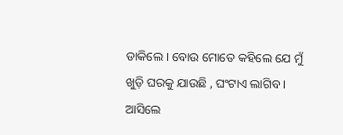ଡାକିଲେ । ବୋଉ ମୋତେ କହିଲେ ଯେ ମୁଁ ଖୁଡ଼ି ଘରକୁ ଯାଉଛି , ଘଂଟାଏ ଲାଗିବ । ଆସିଲେ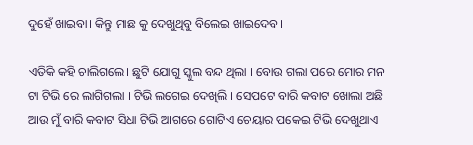ଦୁହେଁ ଖାଇବା। କିନ୍ତୁ ମାଛ କୁ ଦେଖୁଥିବୁ ବିଲେଇ ଖାଇଦେବ।

ଏତିକି କହି ଚାଲିଗଲେ। ଛୁଟି ଯୋଗୁ ସ୍କୁଲ ବନ୍ଦ ଥିଲା । ବୋଉ ଗଲା ପରେ ମୋର ମନ ଟା ଟିଭି ରେ ଲାଗିଗଲା । ଟିଭି ଲଗେଇ ଦେଖିଲି । ସେପଟେ ବାରି କବାଟ ଖୋଲା ଅଛି ଆଉ ମୁଁ ବାରି କବାଟ ସିଧା ଟିଭି ଆଗରେ ଗୋଟିଏ ଚେୟାର ପକେଇ ଟିଭି ଦେଖୁଥାଏ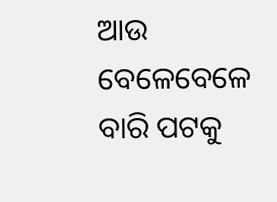ଆଉ ବେଳେବେଳେ ବାରି ପଟକୁ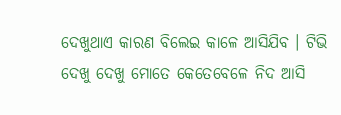ଦେଖୁଥାଏ କାରଣ ବିଲେଇ କାଳେ ଆସିଯିବ । ଟିଭି ଦେଖୁ ଦେଖୁ ମୋତେ କେତେବେଳେ ନିଦ ଆସି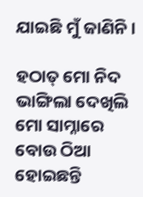ଯାଇଛି ମୁଁ ଜାଣିନି ।

ହଠାତ୍ ମୋ ନିଦ ଭାଙ୍ଗିଲା ଦେଖିଲି ମୋ ସାମ୍ନାରେ ବୋଉ ଠିଆ ହୋଇଛନ୍ତି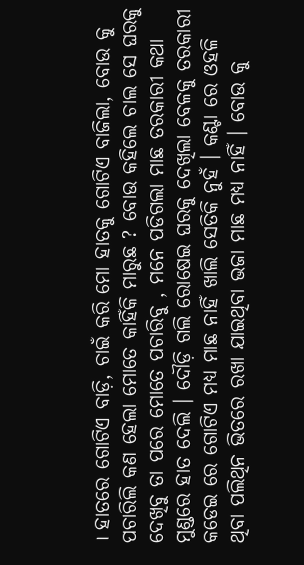। ହାତରେ ଗୋଟିଏ ବାଡ଼ି, ଚାଇଁ କରି ମୋ ହାତକୁ ଗୋଟିଏ ବାଜିଲା, ବୋଉ କୁ ପଚାରିଲି କଣ ହେଲା ମୋତେ କାହିଁକି ମାରୁଛ ? ବୋଉ କହିଲେ ଚାଲ ସେ ଘରକୁ ଦେଖିବୁ ତା ପରେ ମୋତେ ପଚାରିବୁ , ମନେ ପଡିଗଲା ମାଛ ତରକାରୀ କଥା ମୁଣ୍ଡରେ ହାତ ଦେଲି । ଦୌଡ଼ି ଗଲି ରୋଷେଇ ଘରକୁ ଦେଖିଲା ବେଳକୁ ତରକାରୀ କଡେଇ ରେ ଗୋଟିଏ ମଧ୍ୟ ମାଛ ନାହିଁ ଖାଲି ସେତିକି ନୁହଁ । କଣ୍ଟା ରେ ଓହଳି ଥିବା ପଲିଥିନ ଭିତରେ ରଖା ଯାଇଥିବା ଭଜା ମାଛ ମଧ୍ୟ ନାହିଁ । ବୋଉ କୁ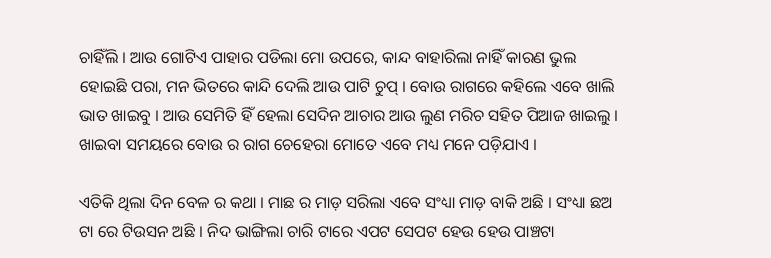ଚାହିଁଲି । ଆଉ ଗୋଟିଏ ପାହାର ପଡିଲା ମୋ ଉପରେ, କାନ୍ଦ ବାହାରିଲା ନାହିଁ କାରଣ ଭୁଲ ହୋଇଛି ପରା, ମନ ଭିତରେ କାନ୍ଦି ଦେଲି ଆଉ ପାଟି ଚୁପ୍ । ବୋଉ ରାଗରେ କହିଲେ ଏବେ ଖାଲି ଭାତ ଖାଇବୁ । ଆଉ ସେମିତି ହିଁ ହେଲା ସେଦିନ ଆଚାର ଆଉ ଲୁଣ ମରିଚ ସହିତ ପିଆଜ ଖାଇଲୁ । ଖାଇବା ସମୟରେ ବୋଉ ର ରାଗ ଚେହେରା ମୋତେ ଏବେ ମଧ୍ୟ ମନେ ପଡ଼ିଯାଏ ।

ଏତିକି ଥିଲା ଦିନ ବେଳ ର କଥା । ମାଛ ର ମାଡ଼ ସରିଲା ଏବେ ସଂଧ୍ୟା ମାଡ଼ ବାକି ଅଛି । ସଂଧ୍ୟା ଛଅ ଟା ରେ ଟିଉସନ ଅଛି । ନିଦ ଭାଙ୍ଗିଲା ଚାରି ଟାରେ ଏପଟ ସେପଟ ହେଉ ହେଉ ପାଞ୍ଚଟା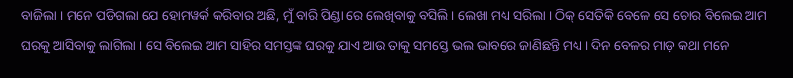ବାଜିଲା । ମନେ ପଡିଗଲା ଯେ ହୋମୱର୍କ କରିବାର ଅଛି, ମୁଁ ବାରି ପିଣ୍ଡା ରେ ଲେଖିବାକୁ ବସିଲି । ଲେଖା ମଧ୍ୟ ସରିଲା । ଠିକ୍ ସେତିକି ବେଳେ ସେ ଚୋର ବିଲେଇ ଆମ ଘରକୁ ଆସିବାକୁ ଲାଗିଲା । ସେ ବିଲେଇ ଆମ ସାହିର ସମସ୍ତଙ୍କ ଘରକୁ ଯାଏ ଆଉ ତାକୁ ସମସ୍ତେ ଭଲ ଭାବରେ ଜାଣିଛନ୍ତି ମଧ୍ୟ । ଦିନ ବେଳର ମାଡ଼ କଥା ମନେ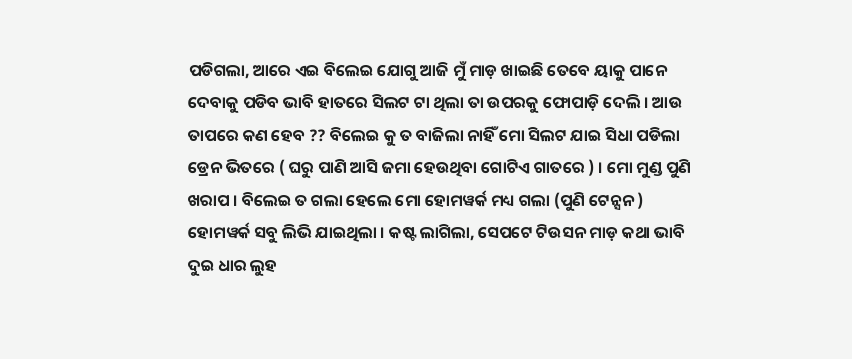ପଡିଗଲା, ଆରେ ଏଇ ବିଲେଇ ଯୋଗୁ ଆଜି ମୁଁ ମାଡ଼ ଖାଇଛି ତେବେ ୟାକୁ ପାନେ ଦେବାକୁ ପଡିବ ଭାବି ହାତରେ ସିଲଟ ଟା ଥିଲା ତା ଉପରକୁ ଫୋପାଡ଼ି ଦେଲି । ଆଉ ତାପରେ କଣ ହେବ ?? ବିଲେଇ କୁ ତ ବାଜିଲା ନାହିଁ ମୋ ସିଲଟ ଯାଇ ସିଧା ପଡିଲା ଡ୍ରେନ ଭିତରେ ( ଘରୁ ପାଣି ଆସି ଜମା ହେଉଥିବା ଗୋଟିଏ ଗାତରେ ) । ମୋ ମୁଣ୍ଡ ପୁଣି ଖରାପ । ବିଲେଇ ତ ଗଲା ହେଲେ ମୋ ହୋମୱର୍କ ମଧ୍ୟ ଗଲା (ପୁଣି ଟେନ୍ସନ ) ହୋମୱର୍କ ସବୁ ଲିଭି ଯାଇଥିଲା । କଷ୍ଟ ଲାଗିଲା, ସେପଟେ ଟିଉସନ ମାଡ଼ କଥା ଭାବି ଦୁଇ ଧାର ଲୁହ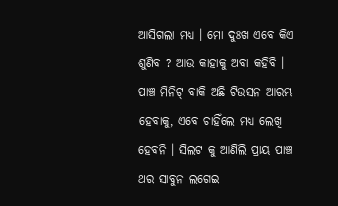ଆସିଗଲା ମଧ୍ୟ । ମୋ ଦୁଃଖ ଏବେ କିଏ ଶୁଣିବ ? ଆଉ କାହାକୁ ଅବା କହିବି । ପାଞ୍ଚ ମିନିଟ୍ ବାକି ଅଛି ଟିଉସନ ଆରମ୍ଭ ହେବାକୁ, ଏବେ ଚାହିଁଲେ ମଧ୍ୟ ଲେଖି ହେବନି । ସିଲଟ କୁ ଆଣିଲି ପ୍ରାୟ ପାଞ୍ଚ ଥର ସାବୁନ ଲଗେଇ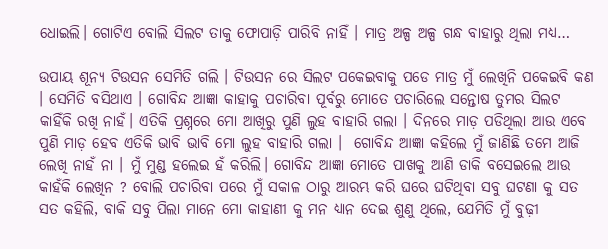ଧୋଇଲି। ଗୋଟିଏ ବୋଲି ସିଲଟ ତାକୁ ଫୋପାଡ଼ି ପାରିବି ନାହିଁ । ମାତ୍ର ଅଳ୍ପ ଅଳ୍ପ ଗନ୍ଧ ବାହାରୁ ଥିଲା ମଧ୍ୟ…

ଉପାୟ ଶୂନ୍ୟ ଟିଉସନ ସେମିତି ଗଲି । ଟିଉସନ ରେ ସିଲଟ ପକେଇବାକୁ ପଡେ ମାତ୍ର ମୁଁ ଲେଖିନି ପକେଇବି କଣ । ସେମିତି ବସିଥାଏ । ଗୋବିନ୍ଦ ଆଜ୍ଞା କାହାକୁ ପଚାରିବା ପୂର୍ବରୁ ମୋତେ ପଚାରିଲେ ସନ୍ତୋଷ ତୁମର ସିଲଟ କାହିଁକି ରଖି ନାହଁ। ଏତିକି ପ୍ରଶ୍ନରେ ମୋ ଆଖିରୁ ପୁଣି ଲୁହ ବାହାରି ଗଲା । ଦିନରେ ମାଡ଼ ପଡିଥିଲା ଆଉ ଏବେ ପୁଣି ମାଡ଼ ହେବ ଏତିକି ଭାବି ଭାବି ମୋ ଲୁହ ବାହାରି ଗଲା ।  ଗୋବିନ୍ଦ ଆଜ୍ଞା କହିଲେ ମୁଁ ଜାଣିଛି ତମେ ଆଜି ଲେଖି ନାହଁ ନା । ମୁଁ ମୁଣ୍ଡ ହଲେଇ ହଁ କରିଲି। ଗୋବିନ୍ଦ ଆଜ୍ଞା ମୋତେ ପାଖକୁ ଆଣି ଡାକି ବସେଇଲେ ଆଉ କାହଁକି ଲେଖିନ ? ବୋଲି ପଚାରିବା ପରେ ମୁଁ ସକାଳ ଠାରୁ ଆରମ୍ଭ କରି ଘରେ ଘଟିଥିବା ସବୁ ଘଟଣା କୁ ସତ ସତ କହିଲି, ବାକି ସବୁ ପିଲା ମାନେ ମୋ କାହାଣୀ କୁ ମନ ଧ୍ୟାନ ଦେଇ ଶୁଣୁ ଥିଲେ, ଯେମିତି ମୁଁ ବୁଢ଼ୀ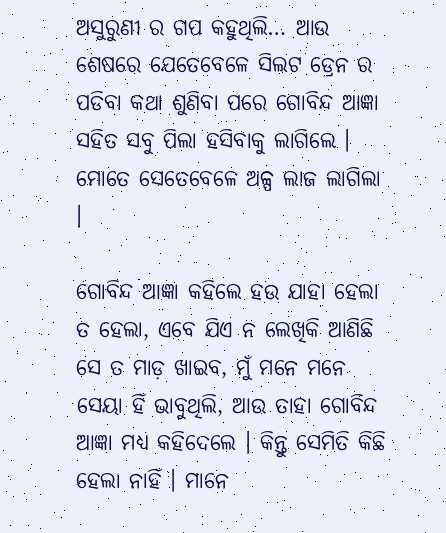ଅସୁରୁଣୀ ର ଗପ କହୁଥିଲି… ଆଉ ଶେଷରେ ଯେତେବେଳେ ସିଲଟ ଡ୍ରେନ ର ପଡିବା କଥା ଶୁଣିବା ପରେ ଗୋବିନ୍ଦ ଆଜ୍ଞା ସହିତ ସବୁ ପିଲା ହସିବାକୁ ଲାଗିଲେ । ମୋତେ ସେତେବେଳେ ଅଳ୍ପ ଲାଜ ଲାଗିଲା ।

ଗୋବିନ୍ଦ ଆଜ୍ଞା କହିଲେ ହଉ ଯାହା ହେଲା ତ ହେଲା, ଏବେ ଯିଏ ନ ଲେଖିକି ଆଣିଛି ସେ ତ ମାଡ଼ ଖାଇବ, ମୁଁ ମନେ ମନେ ସେୟା ହିଁ ଭାବୁଥିଲି, ଆଉ ତାହା ଗୋବିନ୍ଦ ଆଜ୍ଞା ମଧ୍ୟ କହିଦେଲେ । କିନ୍ତୁ ସେମିତି କିଛି ହେଲା ନାହିଁ । ମାନେ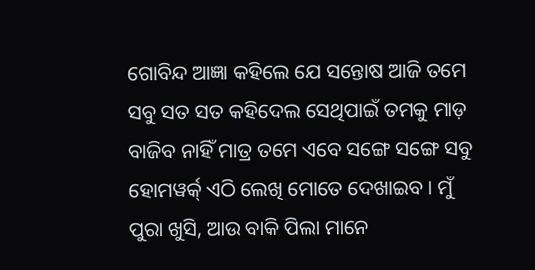ଗୋବିନ୍ଦ ଆଜ୍ଞା କହିଲେ ଯେ ସନ୍ତୋଷ ଆଜି ତମେ ସବୁ ସତ ସତ କହିଦେଲ ସେଥିପାଇଁ ତମକୁ ମାଡ଼ ବାଜିବ ନାହିଁ ମାତ୍ର ତମେ ଏବେ ସଙ୍ଗେ ସଙ୍ଗେ ସବୁ ହୋମୱର୍କ୍ ଏଠି ଲେଖି ମୋତେ ଦେଖାଇବ । ମୁଁ ପୁରା ଖୁସି, ଆଉ ବାକି ପିଲା ମାନେ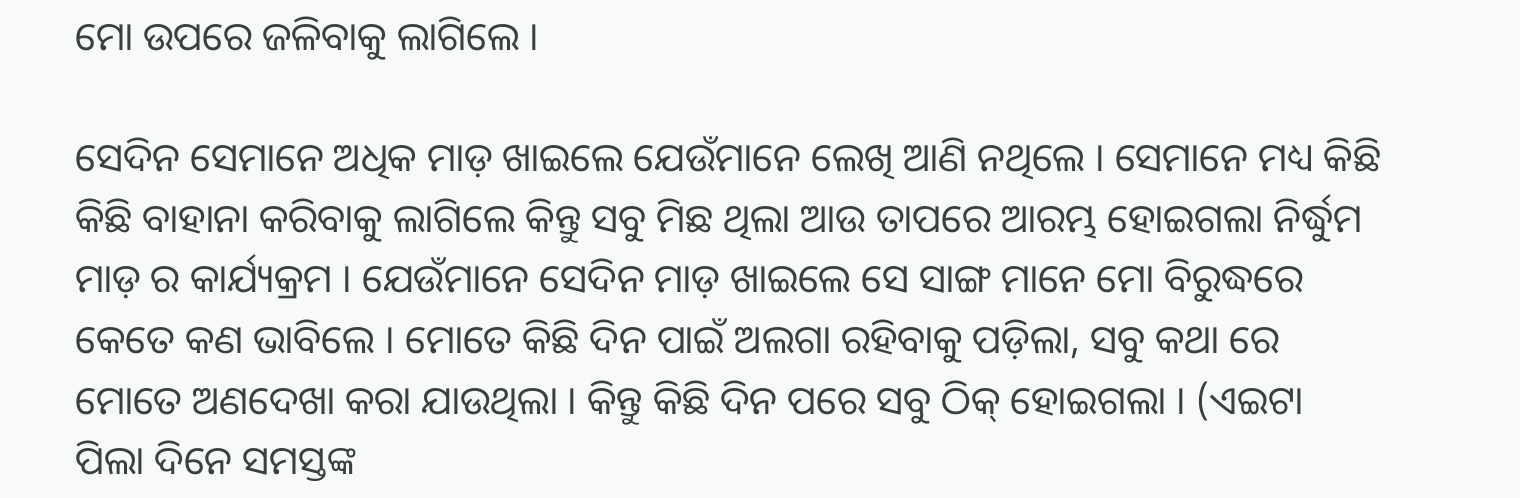ମୋ ଉପରେ ଜଳିବାକୁ ଲାଗିଲେ ।

ସେଦିନ ସେମାନେ ଅଧିକ ମାଡ଼ ଖାଇଲେ ଯେଉଁମାନେ ଲେଖି ଆଣି ନଥିଲେ । ସେମାନେ ମଧ୍ୟ କିଛି କିଛି ବାହାନା କରିବାକୁ ଲାଗିଲେ କିନ୍ତୁ ସବୁ ମିଛ ଥିଲା ଆଉ ତାପରେ ଆରମ୍ଭ ହୋଇଗଲା ନିର୍ଦ୍ଧୁମ ମାଡ଼ ର କାର୍ଯ୍ୟକ୍ରମ । ଯେଉଁମାନେ ସେଦିନ ମାଡ଼ ଖାଇଲେ ସେ ସାଙ୍ଗ ମାନେ ମୋ ବିରୁଦ୍ଧରେ କେତେ କଣ ଭାବିଲେ । ମୋତେ କିଛି ଦିନ ପାଇଁ ଅଲଗା ରହିବାକୁ ପଡ଼ିଲା, ସବୁ କଥା ରେ ମୋତେ ଅଣଦେଖା କରା ଯାଉଥିଲା । କିନ୍ତୁ କିଛି ଦିନ ପରେ ସବୁ ଠିକ୍ ହୋଇଗଲା । (ଏଇଟା ପିଲା ଦିନେ ସମସ୍ତଙ୍କ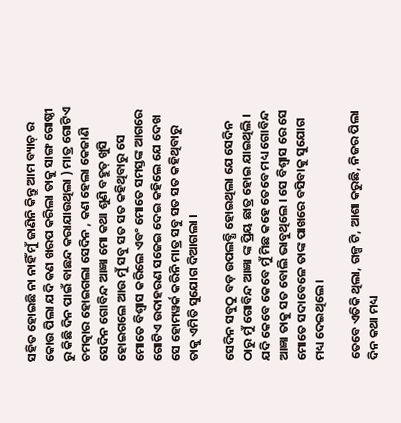ସହିତ ହୋଇଛି ନା ନାହିଁ ମୁଁ ଜାଣିନି କିନ୍ତୁ ଆମ ବ୍ୟାଚ୍ ର କୋଉ ପିଲା ଯଦି କଣ ଖରପ କରିଲା ତାକୁ ସାଙ୍ଗ ଗୋଷ୍ଠୀ ରୁ କିଛି ଦିନ ପାଇଁ ବାଛନ୍ଦ କରାଯାଉଥିଲା ) ମାତ୍ର ଗୋଟିଏ ଚମତ୍କାର ହୋଇଗଲା ସେଦିନ , କଣ ହେଲା କେଜାଣି ସେଦିନ ଗୋବିନ୍ଦ ଆଜ୍ଞା ମୋ କଥା ଶୁଣି ବହୁତ୍ ଖୁସି ହୋଇଗଲେ ଆଉ ମୁଁ ସବୁ ସତ ସତ କହିଥିବାରୁ ସେ ମୋତେ ବିଶ୍ୱାସ କରିଲେ ଏବଂ ମୋତେ ସମସ୍ତଙ୍କ ଆଗରେ ଗୋଟିଏ ଉଦାହରଣ ସଜେଇ ଦେଇ କହିଲେ ଯେ ଦେଖ ସେ ହୋମୱର୍କ କରିନି ମାତ୍ର ସବୁ ସତ ସତ କହିଥିବାରୁ ତାକୁ ଏମିତି ସୁଯୋଗ ଦିଆଗଲା ।

ସେଦିନ ସବୁଠୁ ବଡ଼ ଉପଲବ୍ଧି ହୋଇଥିଲା ଯେ ସେଦିନ ଠାରୁ ମୁଁ ଗୋବିନ୍ଦ ଆଜ୍ଞା ଙ୍କ ପ୍ରିୟ ଛାତ୍ର ହୋଇ ଯାଇଥିଲି । ଯଦି କେବେ କେବେ ମୁଁ ମିଛ କହେ ତେବେ ମଧ୍ୟ ଗୋବିନ୍ଦ ଆଜ୍ଞା ତାକୁ ସତ ବୋଲି ଭାବୁଥିଲେ । ସେ ବିଶ୍ୱାସ ରେ ସେ ମୋତେ ସଦାବେଳେ ତାଙ୍କ ପାଖରେ ବସିବାକୁ ସୁଯୋଗ ମଧ୍ୟ ଦେଇଥିଲେ ।

ତେବେ ଏତିକି ଥିଲା, ଗଳ୍ପ ଟି, ଆଶା କରୁଛି, ନିଜର ପିଲା ଦିନ କଥା ମଧ୍ୟ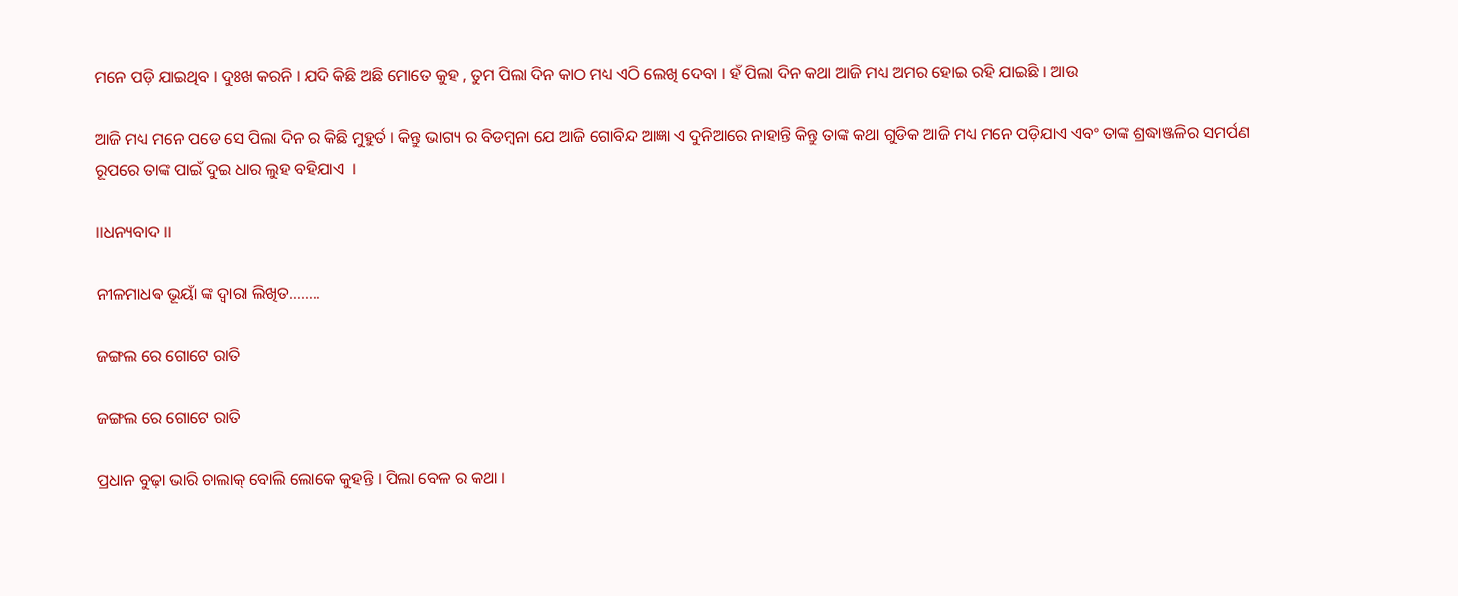ମନେ ପଡ଼ି ଯାଇଥିବ । ଦୁଃଖ କରନି । ଯଦି କିଛି ଅଛି ମୋତେ କୁହ , ତୁମ ପିଲା ଦିନ କାଠ ମଧ୍ୟ ଏଠି ଲେଖି ଦେବା । ହଁ ପିଲା ଦିନ କଥା ଆଜି ମଧ୍ୟ ଅମର ହୋଇ ରହି ଯାଇଛି । ଆଉ

ଆଜି ମଧ୍ୟ ମନେ ପଡେ ସେ ପିଲା ଦିନ ର କିଛି ମୁହୁର୍ତ । କିନ୍ତୁ ଭାଗ୍ୟ ର ବିଡମ୍ବନା ଯେ ଆଜି ଗୋବିନ୍ଦ ଆଜ୍ଞା ଏ ଦୁନିଆରେ ନାହାନ୍ତି କିନ୍ତୁ ତାଙ୍କ କଥା ଗୁଡିକ ଆଜି ମଧ୍ୟ ମନେ ପଡ଼ିଯାଏ ଏବଂ ତାଙ୍କ ଶ୍ରଦ୍ଧାଞ୍ଜଳିର ସମର୍ପଣ  ରୂପରେ ତାଙ୍କ ପାଇଁ ଦୁଇ ଧାର ଲୁହ ବହିଯାଏ  ।

।।ଧନ୍ୟବାଦ ।।

ନୀଳମାଧଵ ଭୂୟାଁ ଙ୍କ ଦ୍ୱାରା ଲିଖିତ……..

ଜଙ୍ଗଲ ରେ ଗୋଟେ ରାତି

ଜଙ୍ଗଲ ରେ ଗୋଟେ ରାତି

ପ୍ରଧାନ ବୁଢ଼ା ଭାରି ଚାଲାକ୍ ବୋଲି ଲୋକେ କୁହନ୍ତି । ପିଲା ବେଳ ର କଥା ।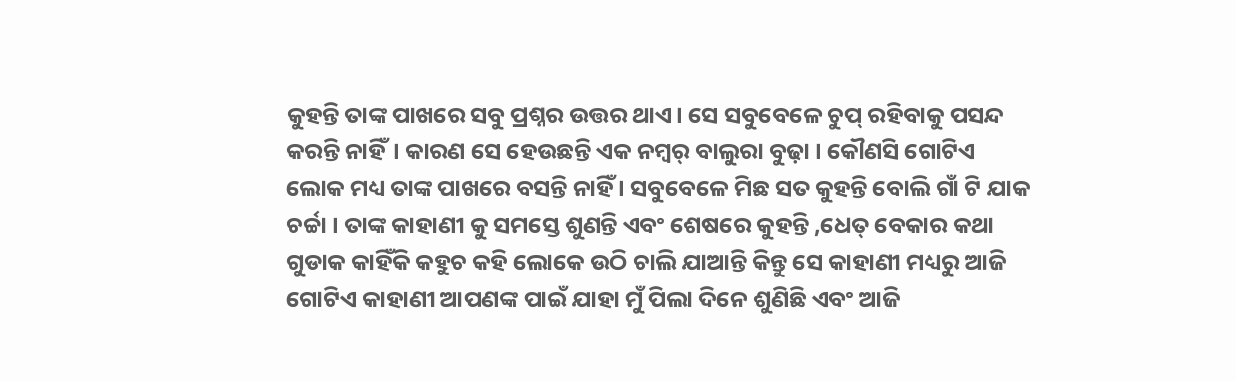କୁହନ୍ତି ତାଙ୍କ ପାଖରେ ସବୁ ପ୍ରଶ୍ନର ଉତ୍ତର ଥାଏ। ସେ ସବୁବେଳେ ଚୁପ୍ ରହିବାକୁ ପସନ୍ଦ କରନ୍ତି ନାହିଁ। କାରଣ ସେ ହେଉଛନ୍ତି ଏକ ନମ୍ୱର୍ ବାଲୁରା ବୁଢ଼ା । କୌଣସି ଗୋଟିଏ ଲୋକ ମଧ୍ୟ ତାଙ୍କ ପାଖରେ ବସନ୍ତି ନାହିଁ । ସବୁବେଳେ ମିଛ ସତ କୁହନ୍ତି ବୋଲି ଗାଁ ଟି ଯାକ ଚର୍ଚ୍ଚା । ତାଙ୍କ କାହାଣୀ କୁ ସମସ୍ତେ ଶୁଣନ୍ତି ଏବଂ ଶେଷରେ କୁହନ୍ତି ,ଧେତ୍ ବେକାର କଥା ଗୁଡାକ କାହିଁକି କହୁଚ କହି ଲୋକେ ଉଠି ଚାଲି ଯାଆନ୍ତି କିନ୍ତୁ ସେ କାହାଣୀ ମଧ୍ୟରୁ ଆଜି ଗୋଟିଏ କାହାଣୀ ଆପଣଙ୍କ ପାଇଁ ଯାହା ମୁଁ ପିଲା ଦିନେ ଶୁଣିଛି ଏବଂ ଆଜି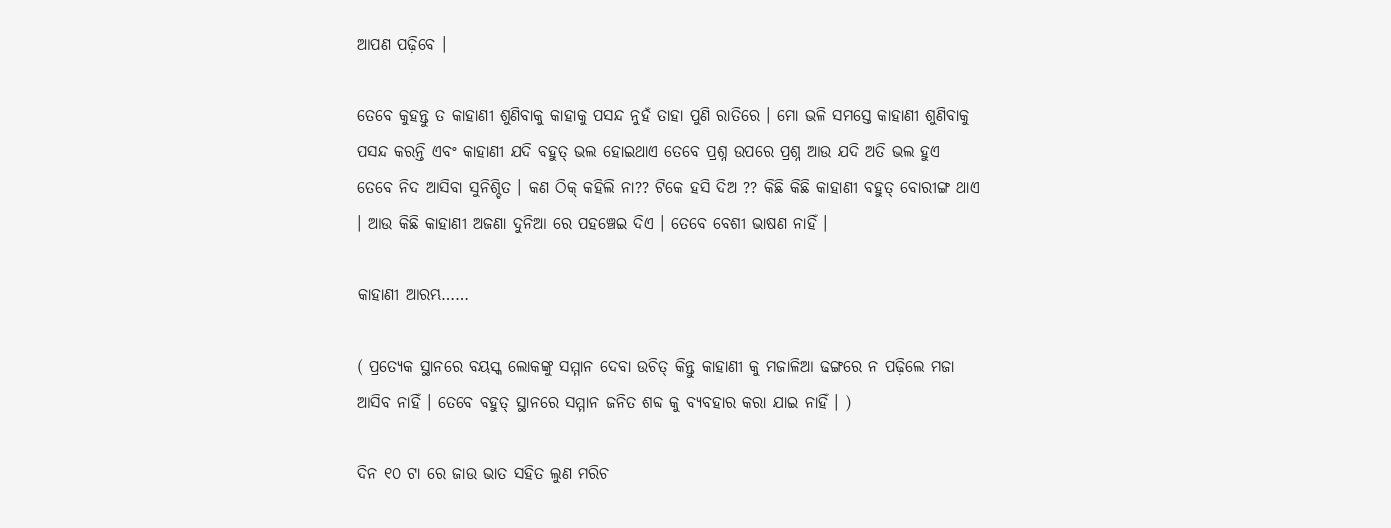ଆପଣ ପଢ଼ିବେ ।

ତେବେ କୁହନ୍ତୁ ତ କାହାଣୀ ଶୁଣିବାକୁ କାହାକୁ ପସନ୍ଦ ନୁହଁ ତାହା ପୁଣି ରାତିରେ । ମୋ ଭଳି ସମସ୍ତେ କାହାଣୀ ଶୁଣିବାକୁ ପସନ୍ଦ କରନ୍ତି ଏବଂ କାହାଣୀ ଯଦି ବହୁତ୍ ଭଲ ହୋଇଥାଏ ତେବେ ପ୍ରଶ୍ନ ଉପରେ ପ୍ରଶ୍ନ ଆଉ ଯଦି ଅତି ଭଲ ହୁଏ ତେବେ ନିଦ ଆସିବା ସୁନିଶ୍ଚିତ । କଣ ଠିକ୍ କହିଲି ନା?? ଟିକେ ହସି ଦିଅ ?? କିଛି କିଛି କାହାଣୀ ବହୁତ୍ ବୋରୀଙ୍ଗ ଥାଏ । ଆଉ କିଛି କାହାଣୀ ଅଜଣା ଦୁନିଆ ରେ ପହଞ୍ଚେଇ ଦିଏ । ତେବେ ବେଶୀ ଭାଷଣ ନାହିଁ ।

କାହାଣୀ ଆରମ୍ଭ……

( ପ୍ରତ୍ୟେକ ସ୍ଥାନରେ ବୟସ୍କ ଲୋକଙ୍କୁ ସମ୍ମାନ ଦେବା ଉଚିତ୍ କିନ୍ତୁ କାହାଣୀ କୁ ମଜାଳିଆ ଢଙ୍ଗରେ ନ ପଢ଼ିଲେ ମଜା ଆସିବ ନାହିଁ । ତେବେ ବହୁତ୍ ସ୍ଥାନରେ ସମ୍ମାନ ଜନିତ ଶବ୍ଦ କୁ ବ୍ୟବହାର କରା ଯାଇ ନାହିଁ । )

ଦିନ ୧୦ ଟା ରେ ଜାଉ ଭାତ ସହିତ ଲୁଣ ମରିଚ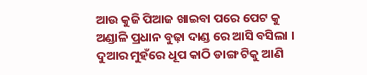ଆଉ କୁଜି ପିଆଜ ଖାଇବା ପରେ ପେଟ କୁ ଅଣ୍ଡାଳି ପ୍ରଧାନ ବୁଢ଼ା ଦାଣ୍ଡ ରେ ଆସି ବସିଲା । ଦୁଆର ମୁହଁରେ ଧୂପ କାଠି ଡାଙ୍ଗ ଟିକୁ ଆଣି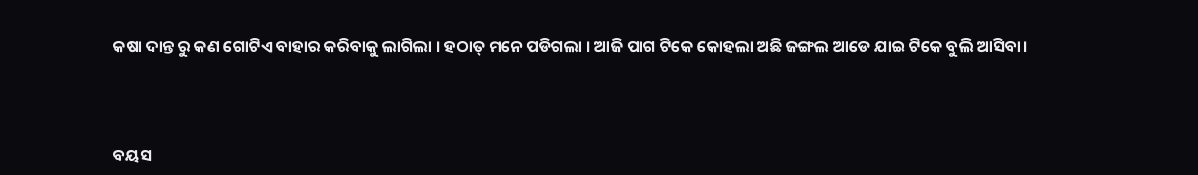କଷା ଦାନ୍ତ ରୁ କଣ ଗୋଟିଏ ବାହାର କରିବାକୁ ଲାଗିଲା । ହଠାତ୍ ମନେ ପଡିଗଲା । ଆଜି ପାଗ ଟିକେ କୋହଲା ଅଛି ଜଙ୍ଗଲ ଆଡେ ଯାଇ ଟିକେ ବୁଲି ଆସିବା।



ବୟସ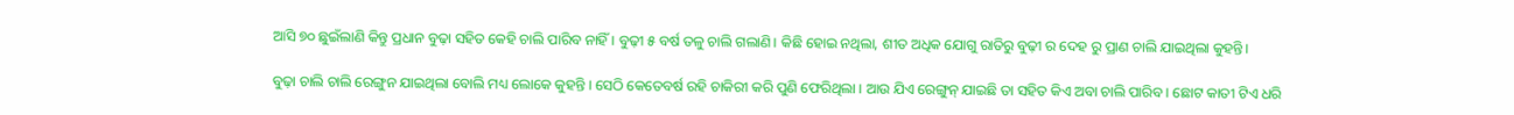ଆସି ୭୦ ଛୁଇଁଲାଣି କିନ୍ତୁ ପ୍ରଧାନ ବୁଢ଼ା ସହିତ କେହି ଚାଲି ପାରିବ ନାହିଁ । ବୁଢ଼ୀ ୫ ବର୍ଷ ତଳୁ ଚାଲି ଗଲାଣି। କିଛି ହୋଇ ନଥିଲା, ଶୀତ ଅଧିକ ଯୋଗୁ ରାତିରୁ ବୁଢ଼ୀ ର ଦେହ ରୁ ପ୍ରାଣ ଚାଲି ଯାଇଥିଲା କୁହନ୍ତି।

ବୁଢ଼ା ଚାଲି ଚାଲି ରେଙ୍ଗୁନ ଯାଇଥିଲା ବୋଲି ମଧ୍ୟ ଲୋକେ କୁହନ୍ତି । ସେଠି କେତେବର୍ଷ ରହି ଚାକିରୀ କରି ପୁଣି ଫେରିଥିଲା । ଆଉ ଯିଏ ରେଙ୍ଗୁନ୍ ଯାଇଛି ତା ସହିତ କିଏ ଅବା ଚାଲି ପାରିବ । ଛୋଟ କାତୀ ଟିଏ ଧରି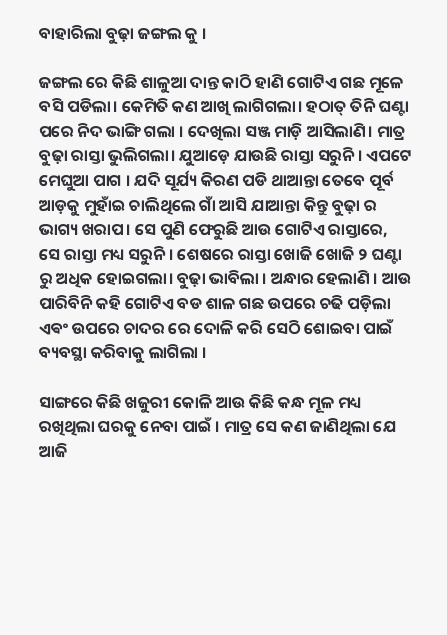ବାହାରିଲା ବୁଢ଼ା ଜଙ୍ଗଲ କୁ ।

ଜଙ୍ଗଲ ରେ କିଛି ଶାଳୁଆ ଦାନ୍ତ କାଠି ହାଣି ଗୋଟିଏ ଗଛ ମୂଳେ ବସି ପଡିଲା। କେମିତି କଣ ଆଖି ଲାଗିଗଲା। ହଠାତ୍ ତିନି ଘଣ୍ଟା ପରେ ନିଦ ଭାଙ୍ଗି ଗଲା । ଦେଖିଲା ସଞ୍ଜ ମାଡ଼ି ଆସିଲାଣି। ମାତ୍ର ବୁଢ଼ା ରାସ୍ତା ଭୁଲିଗଲା। ଯୁଆଡ଼େ ଯାଉଛି ରାସ୍ତା ସରୁନି । ଏପଟେ ମେଘୁଆ ପାଗ । ଯଦି ସୂର୍ଯ୍ୟ କିରଣ ପଡି ଥାଆନ୍ତା ତେବେ ପୂର୍ବ ଆଡ଼କୁ ମୁହାଁଇ ଚାଲିଥିଲେ ଗାଁ ଆସି ଯାଆନ୍ତା କିନ୍ତୁ ବୁଢ଼ା ର ଭାଗ୍ୟ ଖରାପ। ସେ ପୁଣି ଫେରୁଛି ଆଉ ଗୋଟିଏ ରାସ୍ତାରେ, ସେ ରାସ୍ତା ମଧ୍ୟ ସରୁନି । ଶେଷରେ ରାସ୍ତା ଖୋଜି ଖୋଜି ୨ ଘଣ୍ଟା ରୁ ଅଧିକ ହୋଇଗଲା। ବୁଢ଼ା ଭାବିଲା । ଅନ୍ଧାର ହେଲାଣି । ଆଉ ପାରିବିନି କହି ଗୋଟିଏ ବଡ ଶାଳ ଗଛ ଉପରେ ଚଢି ପଡ଼ିଲା ଏଵଂ ଉପରେ ଚାଦର ରେ ଦୋଳି କରି ସେଠି ଶୋଇବା ପାଇଁ ବ୍ୟବସ୍ଥା କରିବାକୁ ଲାଗିଲା ।

ସାଙ୍ଗରେ କିଛି ଖଜୁରୀ କୋଳି ଆଉ କିଛି କନ୍ଧ ମୂଳ ମଧ୍ୟ ରଖିଥିଲା ଘରକୁ ନେବା ପାଇଁ । ମାତ୍ର ସେ କଣ ଜାଣିଥିଲା ଯେ ଆଜି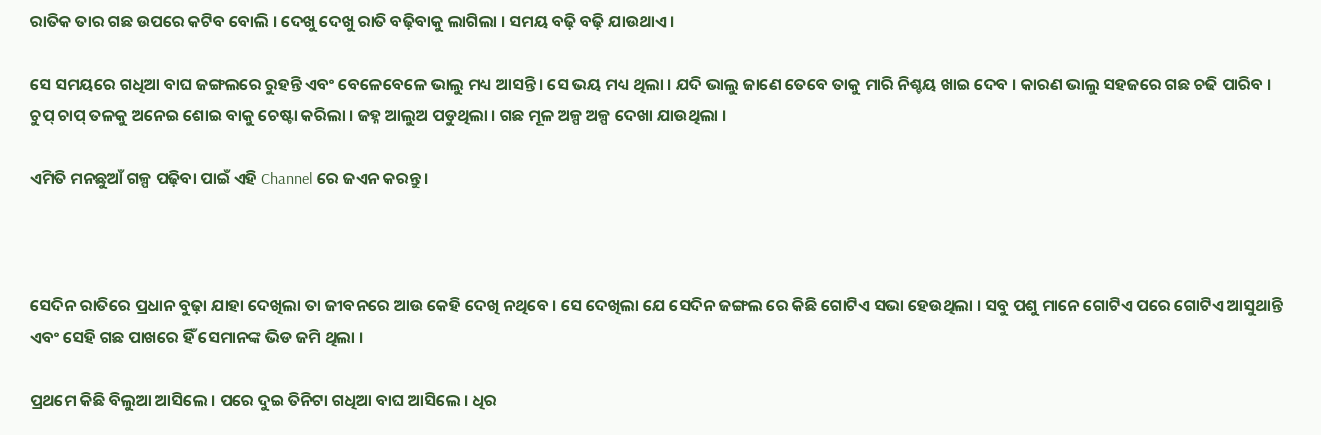ରାତିକ ତାର ଗଛ ଉପରେ କଟିବ ବୋଲି । ଦେଖୁ ଦେଖୁ ରାତି ବଢ଼ିବାକୁ ଲାଗିଲା । ସମୟ ବଢ଼ି ବଢ଼ି ଯାଉଥାଏ ।

ସେ ସମୟରେ ଗଧିଆ ବାଘ ଜଙ୍ଗଲରେ ରୁହନ୍ତି ଏବଂ ବେଳେବେଳେ ଭାଲୁ ମଧ୍ୟ ଆସନ୍ତି । ସେ ଭୟ ମଧ୍ୟ ଥିଲା । ଯଦି ଭାଲୁ ଜାଣେ ତେବେ ତାକୁ ମାରି ନିଶ୍ଚୟ ଖାଇ ଦେବ । କାରଣ ଭାଲୁ ସହଜରେ ଗଛ ଚଢି ପାରିବ । ଚୁପ୍ ଚାପ୍ ତଳକୁ ଅନେଇ ଶୋଇ ବାକୁ ଚେଷ୍ଟା କରିଲା । ଜହ୍ନ ଆଲୁଅ ପଡୁଥିଲା । ଗଛ ମୂଳ ଅଳ୍ପ ଅଳ୍ପ ଦେଖା ଯାଉଥିଲା ।

ଏମିତି ମନଛୁଆଁ ଗଳ୍ପ ପଢ଼ିବା ପାଇଁ ଏହି Channel ରେ ଜଏନ କରନ୍ତୁ ।



ସେଦିନ ରାତିରେ ପ୍ରଧାନ ବୁଢ଼ା ଯାହା ଦେଖିଲା ତା ଜୀବନରେ ଆଉ କେହି ଦେଖି ନଥିବେ । ସେ ଦେଖିଲା ଯେ ସେଦିନ ଜଙ୍ଗଲ ରେ କିଛି ଗୋଟିଏ ସଭା ହେଉଥିଲା । ସବୁ ପଶୁ ମାନେ ଗୋଟିଏ ପରେ ଗୋଟିଏ ଆସୁଥାନ୍ତି ଏବଂ ସେହି ଗଛ ପାଖରେ ହିଁ ସେମାନଙ୍କ ଭିଡ ଜମି ଥିଲା ।

ପ୍ରଥମେ କିଛି ବିଲୁଆ ଆସିଲେ । ପରେ ଦୁଇ ତିନିଟା ଗଧିଆ ବାଘ ଆସିଲେ । ଧିର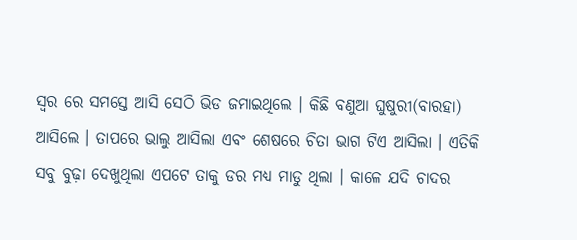ସ୍ୱର ରେ ସମସ୍ତେ ଆସି ସେଠି ଭିଡ ଜମାଇଥିଲେ । କିଛି ବଣୁଆ ଘୁଷୁରୀ(ବାରହା) ଆସିଲେ । ତାପରେ ଭାଲୁ ଆସିଲା ଏବଂ ଶେଷରେ ଚିତା ଭାଗ ଟିଏ ଆସିଲା । ଏତିକି ସବୁ ବୁଢ଼ା ଦେଖୁଥିଲା ଏପଟେ ତାକୁ ଡର ମଧ୍ୟ ମାଡୁ ଥିଲା । କାଳେ ଯଦି ଚାଦର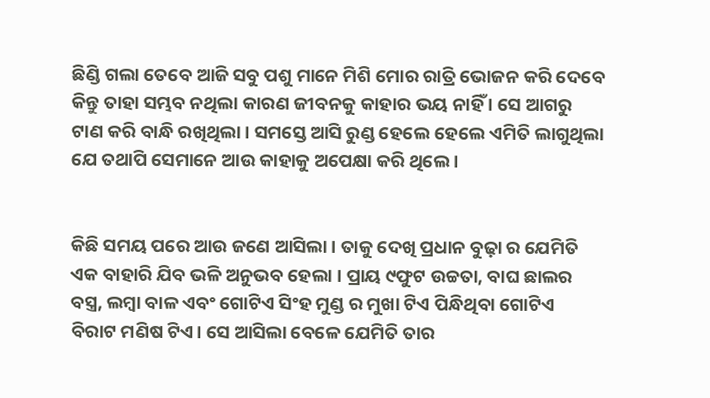ଛିଣ୍ଡି ଗଲା ତେବେ ଆଜି ସବୁ ପଶୁ ମାନେ ମିଶି ମୋର ରାତ୍ରି ଭୋଜନ କରି ଦେବେ କିନ୍ତୁ ତାହା ସମ୍ଭବ ନଥିଲା କାରଣ ଜୀବନକୁ କାହାର ଭୟ ନାହିଁ । ସେ ଆଗରୁ ଟାଣ କରି ବାନ୍ଧି ରଖିଥିଲା । ସମସ୍ତେ ଆସି ରୁଣ୍ଡ ହେଲେ ହେଲେ ଏମିତି ଲାଗୁଥିଲା ଯେ ତଥାପି ସେମାନେ ଆଉ କାହାକୁ ଅପେକ୍ଷା କରି ଥିଲେ ।


କିଛି ସମୟ ପରେ ଆଉ ଜଣେ ଆସିଲା । ତାକୁ ଦେଖି ପ୍ରଧାନ ବୁଢ଼ା ର ଯେମିତି ଏକ ବାହାରି ଯିବ ଭଳି ଅନୁଭବ ହେଲା । ପ୍ରାୟ ୯ଫୁଟ ଉଚ୍ଚତା, ବାଘ ଛାଲର ବସ୍ତ୍ର, ଲମ୍ବା ବାଳ ଏବଂ ଗୋଟିଏ ସିଂହ ମୁଣ୍ଡ ର ମୁଖା ଟିଏ ପିନ୍ଧିଥିବା ଗୋଟିଏ ବିରାଟ ମଣିଷ ଟିଏ। ସେ ଆସିଲା ବେଳେ ଯେମିତି ତାର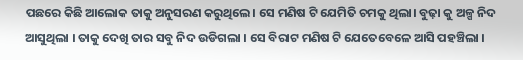ପଛରେ କିଛି ଆଲୋକ ତାକୁ ଅନୁସରଣ କରୁଥିଲେ। ସେ ମଣିଷ ଟି ଯେମିତି ଚମକୁ ଥିଲା। ବୁଢ଼ା କୁ ଅଳ୍ପ ନିଦ ଆସୁଥିଲା । ତାକୁ ଦେଖି ତାର ସବୁ ନିଦ ଉଡିଗଲା । ସେ ବିରାଟ ମଣିଷ ଟି ଯେତେବେଳେ ଆସି ପହଞ୍ଚିଲା ।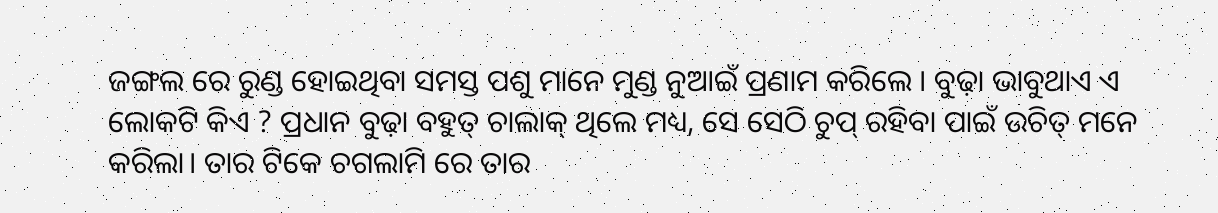ଜଙ୍ଗଲ ରେ ରୁଣ୍ଡ ହୋଇଥିବା ସମସ୍ତ ପଶୁ ମାନେ ମୁଣ୍ଡ ନୁଆଇଁ ପ୍ରଣାମ କରିଲେ । ବୁଢ଼ା ଭାବୁଥାଏ ଏ ଲୋକଟି କିଏ ? ପ୍ରଧାନ ବୁଢ଼ା ବହୁତ୍ ଚାଲାକ୍ ଥିଲେ ମଧ୍ୟ, ସେ ସେଠି ଚୁପ୍ ରହିବା ପାଇଁ ଉଚିତ୍ ମନେ କରିଲା। ତାର ଟିକେ ଚଗଲାମି ରେ ତାର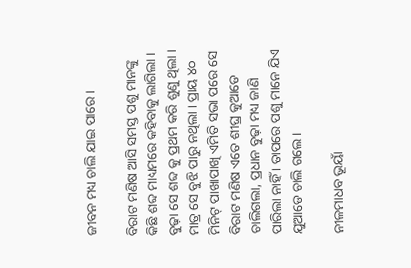ଜୀବନ ମଧ୍ୟ ଚାଲି ଯାଇ ପାରେ।

ବିରାଟ ମଣିଷ ଆସି ସମସ୍ତ ପଶୁ ମାନଙ୍କୁ କିଛି ଶବ୍ଦ ମାଧ୍ୟମରେ କହିବାକୁ ଲାଗିଲା । ବୁଢ଼ା ସେ ଶବ୍ଦ କୁ ପ୍ରଥମ କରି ଶୁଣୁ ଥିଲା । ମାତ୍ର ସେ ବୁଝି ପାରୁ ନଥିଲା । ପ୍ରାୟ ୪୦ ମିନିଟ୍ ପାଖାପାଖି ଏମିତି ସଭା ପରେ ସେ ବିରାଟ ମଣିଷ ଏତେ ଶୀଘ୍ର କୁଆଡେ ଚାଲିଗଲା, ପ୍ରଧାନ ବୁଢ଼ା ମଧ୍ୟ ଜାଣି ପାରିଲା ନାହିଁ । ତାପରେ ପଶୁ ମାନେ ଯିଏ ଯୁଆଡେ ଚାଲି ଗଲେ ।

ନୀଳମାଧବ ଭୂୟାଁ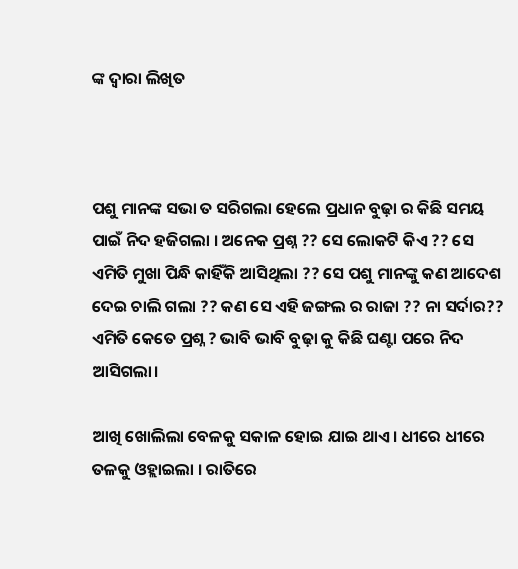ଙ୍କ ଦ୍ଵାରା ଲିଖିତ



ପଶୁ ମାନଙ୍କ ସଭା ତ ସରିଗଲା ହେଲେ ପ୍ରଧାନ ବୁଢ଼ା ର କିଛି ସମୟ ପାଇଁ ନିଦ ହଜିଗଲା । ଅନେକ ପ୍ରଶ୍ନ ?? ସେ ଲୋକଟି କିଏ ?? ସେ ଏମିତି ମୁଖା ପିନ୍ଧି କାହିଁକି ଆସିଥିଲା ?? ସେ ପଶୁ ମାନଙ୍କୁ କଣ ଆଦେଶ ଦେଇ ଚାଲି ଗଲା ?? କଣ ସେ ଏହି ଜଙ୍ଗଲ ର ରାଜା ?? ନା ସର୍ଦାର?? ଏମିତି କେତେ ପ୍ରଶ୍ନ ? ଭାବି ଭାବି ବୁଢ଼ା କୁ କିଛି ଘଣ୍ଟା ପରେ ନିଦ ଆସିଗଲା।

ଆଖି ଖୋଲିଲା ବେଳକୁ ସକାଳ ହୋଇ ଯାଇ ଥାଏ। ଧୀରେ ଧୀରେ ତଳକୁ ଓହ୍ଲାଇଲା । ରାତିରେ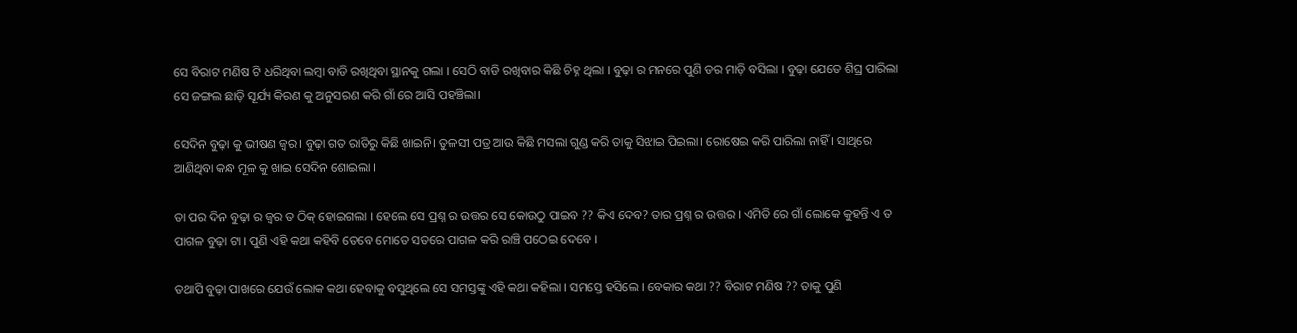ସେ ବିରାଟ ମଣିଷ ଟି ଧରିଥିବା ଲମ୍ବା ବାଡି ରଖିଥିବା ସ୍ଥାନକୁ ଗଲା । ସେଠି ବାଡି ରଖିବାର କିଛି ଚିହ୍ନ ଥିଲା । ବୁଢ଼ା ର ମନରେ ପୁଣି ଡର ମାଡ଼ି ବସିଲା । ବୁଢ଼ା ଯେତେ ଶିଘ୍ର ପାରିଲା ସେ ଜଙ୍ଗଲ ଛାଡ଼ି ସୂର୍ଯ୍ୟ କିରଣ କୁ ଅନୁସରଣ କରି ଗାଁ ରେ ଆସି ପହଞ୍ଚିଲା।

ସେଦିନ ବୁଢ଼ା କୁ ଭୀଷଣ ଜ୍ଵର। ବୁଢ଼ା ଗତ ରାତିରୁ କିଛି ଖାଇନି। ତୁଳସୀ ପତ୍ର ଆଉ କିଛି ମସଲା ଗୁଣ୍ଡ କରି ତାକୁ ସିଝାଇ ପିଇଲା। ରୋଷେଇ କରି ପାରିଲା ନାହିଁ । ସାଥିରେ ଆଣିଥିବା କନ୍ଧ ମୂଳ କୁ ଖାଇ ସେଦିନ ଶୋଇଲା ।

ତା ପର ଦିନ ବୁଢ଼ା ର ଜ୍ଵର ତ ଠିକ୍ ହୋଇଗଲା । ହେଲେ ସେ ପ୍ରଶ୍ନ ର ଉତ୍ତର ସେ କୋଉଠୁ ପାଇବ ?? କିଏ ଦେବ? ତାର ପ୍ରଶ୍ନ ର ଉତ୍ତର । ଏମିତି ରେ ଗାଁ ଲୋକେ କୁହନ୍ତି ଏ ତ ପାଗଳ ବୁଢ଼ା ଟା । ପୁଣି ଏହି କଥା କହିବି ତେବେ ମୋତେ ସତରେ ପାଗଳ କରି ରାଞ୍ଚି ପଠେଇ ଦେବେ ।

ତଥାପି ବୁଢ଼ା ପାଖରେ ଯେଉଁ ଲୋକ କଥା ହେବାକୁ ବସୁଥିଲେ ସେ ସମସ୍ତଙ୍କୁ ଏହି କଥା କହିଲା । ସମସ୍ତେ ହସିଲେ । ବେକାର କଥା ?? ବିରାଟ ମଣିଷ ?? ତାକୁ ପୁଣି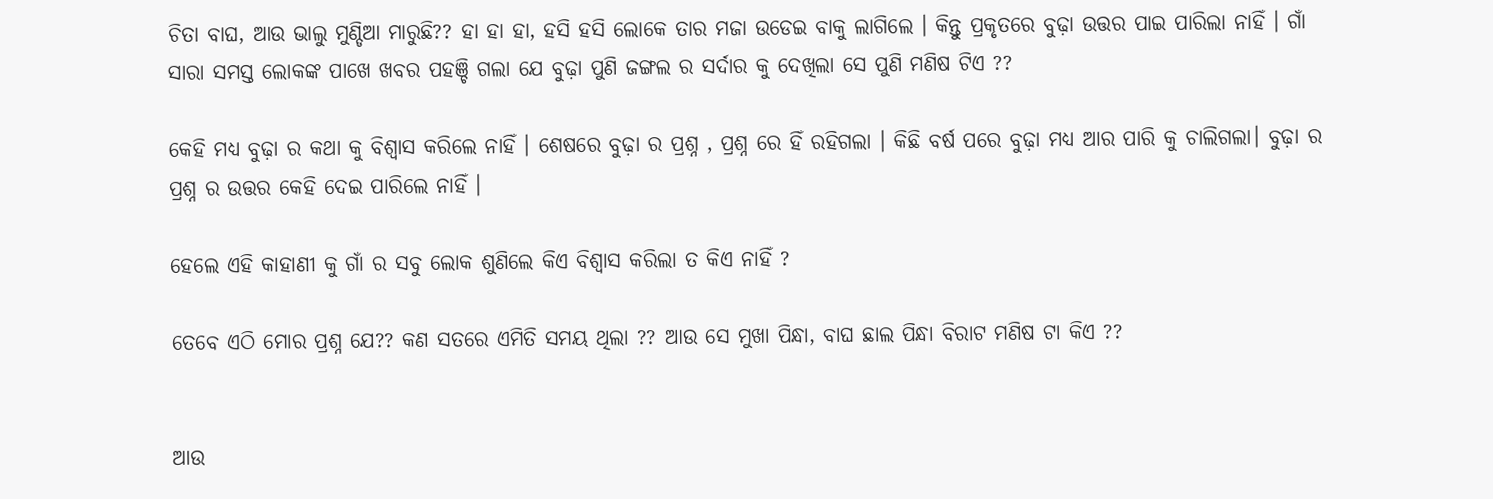ଚିତା ବାଘ, ଆଉ ଭାଲୁ ମୁଣ୍ଡିଆ ମାରୁଛି?? ହା ହା ହା, ହସି ହସି ଲୋକେ ତାର ମଜା ଉଡେଇ ବାକୁ ଲାଗିଲେ । କିନ୍ତୁ ପ୍ରକୃତରେ ବୁଢ଼ା ଉତ୍ତର ପାଇ ପାରିଲା ନାହିଁ । ଗାଁ ସାରା ସମସ୍ତ ଲୋକଙ୍କ ପାଖେ ଖବର ପହଞ୍ଚି ଗଲା ଯେ ବୁଢ଼ା ପୁଣି ଜଙ୍ଗଲ ର ସର୍ଦାର କୁ ଦେଖିଲା ସେ ପୁଣି ମଣିଷ ଟିଏ ??

କେହି ମଧ୍ୟ ବୁଢ଼ା ର କଥା କୁ ବିଶ୍ୱାସ କରିଲେ ନାହିଁ । ଶେଷରେ ବୁଢ଼ା ର ପ୍ରଶ୍ନ , ପ୍ରଶ୍ନ ରେ ହିଁ ରହିଗଲା । କିଛି ବର୍ଷ ପରେ ବୁଢ଼ା ମଧ୍ୟ ଆର ପାରି କୁ ଚାଲିଗଲା। ବୁଢ଼ା ର ପ୍ରଶ୍ନ ର ଉତ୍ତର କେହି ଦେଇ ପାରିଲେ ନାହିଁ ।

ହେଲେ ଏହି କାହାଣୀ କୁ ଗାଁ ର ସବୁ ଲୋକ ଶୁଣିଲେ କିଏ ବିଶ୍ୱାସ କରିଲା ତ କିଏ ନାହିଁ ?

ତେବେ ଏଠି ମୋର ପ୍ରଶ୍ନ ଯେ?? କଣ ସତରେ ଏମିତି ସମୟ ଥିଲା ?? ଆଉ ସେ ମୁଖା ପିନ୍ଧା, ବାଘ ଛାଲ ପିନ୍ଧା ବିରାଟ ମଣିଷ ଟା କିଏ ??


ଆଉ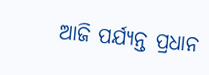ଆଜି ପର୍ଯ୍ୟନ୍ତ ପ୍ରଧାନ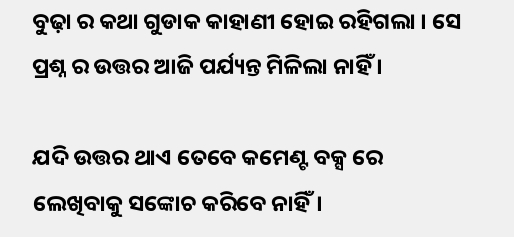ବୁଢ଼ା ର କଥା ଗୁଡାକ କାହାଣୀ ହୋଇ ରହିଗଲା । ସେ ପ୍ରଶ୍ନ ର ଉତ୍ତର ଆଜି ପର୍ଯ୍ୟନ୍ତ ମିଳିଲା ନାହିଁ ।

ଯଦି ଉତ୍ତର ଥାଏ ତେବେ କମେଣ୍ଟ ବକ୍ସ ରେ ଲେଖିବାକୁ ସଙ୍କୋଚ କରିବେ ନାହିଁ।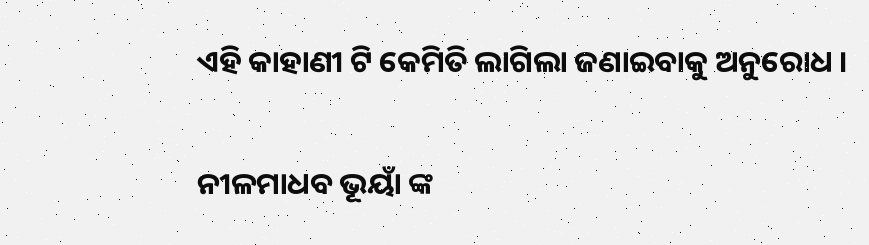ଏହି କାହାଣୀ ଟି କେମିତି ଲାଗିଲା ଜଣାଇବାକୁ ଅନୁରୋଧ ।

ନୀଳମାଧବ ଭୂୟାଁ ଙ୍କ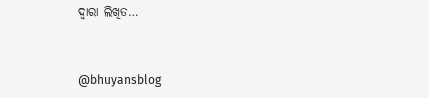ଦ୍ଵାରା ଲିଖିତ…



@bhuyansblog